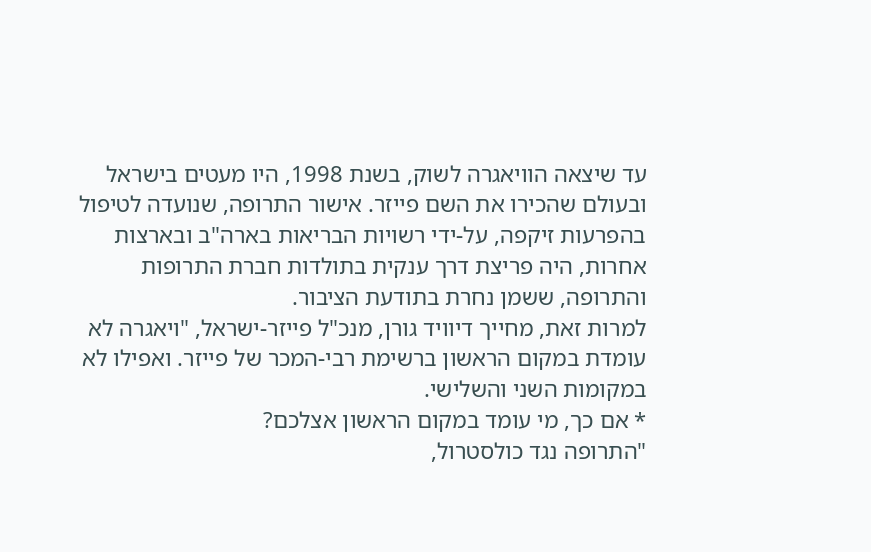עד שיצאה הוויאגרה לשוק, בשנת 1998, היו מעטים בישראל ובעולם שהכירו את השם פייזר. אישור התרופה, שנועדה לטיפול בהפרעות זיקפה, על-ידי רשויות הבריאות בארה"ב ובארצות אחרות, היה פריצת דרך ענקית בתולדות חברת התרופות והתרופה, ששמן נחרת בתודעת הציבור.
למרות זאת, מחייך דיוויד גורן, מנכ"ל פייזר-ישראל, "ויאגרה לא עומדת במקום הראשון ברשימת רבי-המכר של פייזר. ואפילו לא במקומות השני והשלישי.
* אם כך, מי עומד במקום הראשון אצלכם?
"התרופה נגד כולסטרול,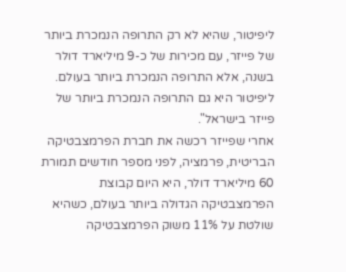ליפיטור, שהיא לא רק התרופה הנמכרת ביותר של פייזר, עם מכירות של כ-9 מיליארד דולר בשנה, אלא התרופה הנמכרת ביותר בעולם. ליפיטור היא גם התרופה הנמכרת ביותר של פייזר בישראל".
אחרי שפייזר רכשה את חברת הפרמצבטיקה הבריטית, פרמציה, לפני מספר חודשים תמורת 60 מיליארד דולר, היא היום קבוצת הפרמצבטיקה הגדולה ביותר בעולם, כשהיא שולטת על 11% משוק הפרמצבטיקה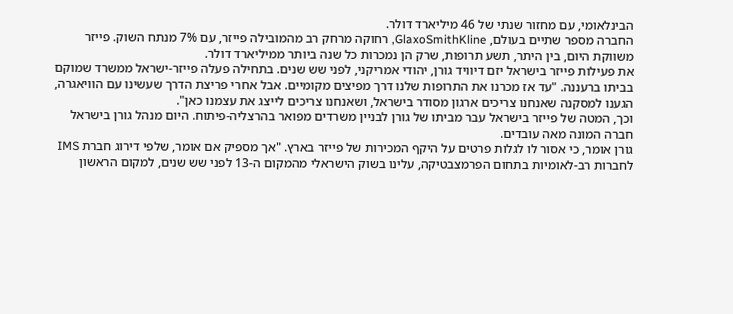הבינלאומי, עם מחזור שנתי של 46 מיליארד דולר.
החברה מספר שתיים בעולם, GlaxoSmithKline, רחוקה מרחק רב מהמובילה פייזר, עם 7% מנתח השוק. פייזר משווקת היום, בין היתר, תשע תרופות, שרק הן נמכרות כל שנה ביותר ממיליארד דולר.
את פעילות פייזר בישראל יזם דיוויד גורן, יהודי אמריקני, לפני שש שנים. בתחילה פעלה פייזר-ישראל ממשרד שמוקם בביתו ברעננה. "עד אז מכרנו את התרופות שלנו דרך מפיצים מקומיים. אבל אחרי פריצת הדרך שעשינו עם הוויאגרה, הגענו למסקנה שאנחנו צריכים ארגון מסודר בישראל, ושאנחנו צריכים לייצג את עצמנו כאן".
וכך, המטה של פייזר בישראל עבר מביתו של גורן לבניין משרדים מפואר בהרצליה-פיתוח. היום מנהל גורן בישראל חברה המונה מאה עובדים.
גורן אומר, כי אסור לו לגלות פרטים על היקף המכירות של פייזר בארץ. "אך מספיק אם אומר, שלפי דירוג חברת IMS לחברות רב-לאומיות בתחום הפרמצבטיקה, עלינו בשוק הישראלי מהמקום ה-13 לפני שש שנים, למקום הראשון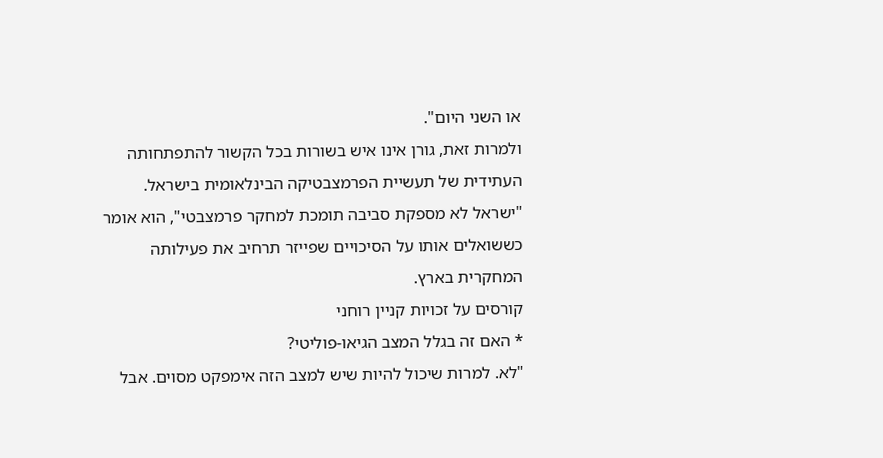או השני היום".
ולמרות זאת, גורן אינו איש בשורות בכל הקשור להתפתחותה העתידית של תעשיית הפרמצבטיקה הבינלאומית בישראל. "ישראל לא מספקת סביבה תומכת למחקר פרמצבטי", הוא אומר כששואלים אותו על הסיכויים שפייזר תרחיב את פעילותה המחקרית בארץ.
קורסים על זכויות קניין רוחני
* האם זה בגלל המצב הגיאו-פוליטי?
"לא. למרות שיכול להיות שיש למצב הזה אימפקט מסוים. אבל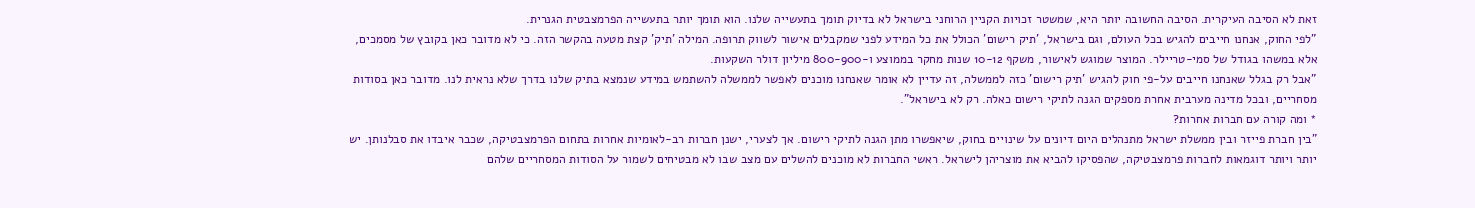זאת לא הסיבה העיקרית. הסיבה החשובה יותר היא, שמשטר זכויות הקניין הרוחני בישראל לא בדיוק תומך בתעשייה שלנו. הוא תומך יותר בתעשייה הפרמצבטית הגנרית.
"לפי החוק, אנחנו חייבים להגיש בכל העולם, וגם בישראל, 'תיק רישום' הכולל את כל המידע לפני שמקבלים אישור לשווק תרופה. המילה 'תיק' קצת מטעה בהקשר הזה. כי לא מדובר כאן בקובץ של מסמכים, אלא במשהו בגודל של סמי-טריילר. המוצר שמוגש לאישור, משקף 10-12 שנות מחקר בממוצע ו-800-900 מיליון דולר השקעות.
"אבל רק בגלל שאנחנו חייבים על-פי חוק להגיש 'תיק רישום' כזה לממשלה, זה עדיין לא אומר שאנחנו מוכנים לאפשר לממשלה להשתמש במידע שנמצא בתיק שלנו בדרך שלא נראית לנו. מדובר כאן בסודות מסחריים, ובכל מדינה מערבית אחרת מספקים הגנה לתיקי רישום כאלה. רק לא בישראל".
* ומה קורה עם חברות אחרות?
"בין חברת פייזר ובין ממשלת ישראל מתנהלים היום דיונים על שינויים בחוק, שיאפשרו מתן הגנה לתיקי רישום. אך לצערי, ישנן חברות רב-לאומיות אחרות בתחום הפרמצבטיקה, שכבר איבדו את סבלנותן. יש יותר ויותר דוגמאות לחברות פרמצבטיקה, שהפסיקו להביא את מוצריהן לישראל. ראשי החברות לא מוכנים להשלים עם מצב שבו לא מבטיחים לשמור על הסודות המסחריים שלהם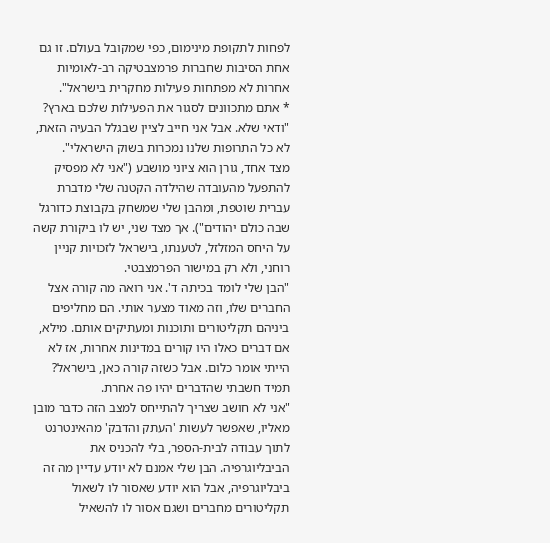לפחות לתקופת מינימום, כפי שמקובל בעולם. זו גם אחת הסיבות שחברות פרמצבטיקה רב-לאומיות אחרות לא מפתחות פעילות מחקרית בישראל".
* אתם מתכוונים לסגור את הפעילות שלכם בארץ?
"ודאי שלא. אבל אני חייב לציין שבגלל הבעיה הזאת, לא כל התרופות שלנו נמכרות בשוק הישראלי".
מצד אחד, גורן הוא ציוני מושבע ("אני לא מפסיק להתפעל מהעובדה שהילדה הקטנה שלי מדברת עברית שוטפת, ומהבן שלי שמשחק בקבוצת כדורגל שבה כולם יהודים"). אך מצד שני, יש לו ביקורת קשה על היחס המזלזל, לטענתו, בישראל לזכויות קניין רוחני, ולא רק במישור הפרמצבטי.
"הבן שלי לומד בכיתה ד'. אני רואה מה קורה אצל החברים שלו, וזה מאוד מצער אותי. הם מחליפים ביניהם תקליטורים ותוכנות ומעתיקים אותם. מילא, אם דברים כאלו היו קורים במדינות אחרות, אז לא הייתי אומר כלום. אבל כשזה קורה כאן, בישראל? תמיד חשבתי שהדברים יהיו פה אחרת.
"אני לא חושב שצריך להתייחס למצב הזה כדבר מובן מאליו, שאפשר לעשות 'העתק והדבק' מהאינטרנט לתוך עבודה לבית-הספר, בלי להכניס את הביבליוגרפיה. הבן שלי אמנם לא יודע עדיין מה זה ביבליוגרפיה, אבל הוא יודע שאסור לו לשאול תקליטורים מחברים ושגם אסור לו להשאיל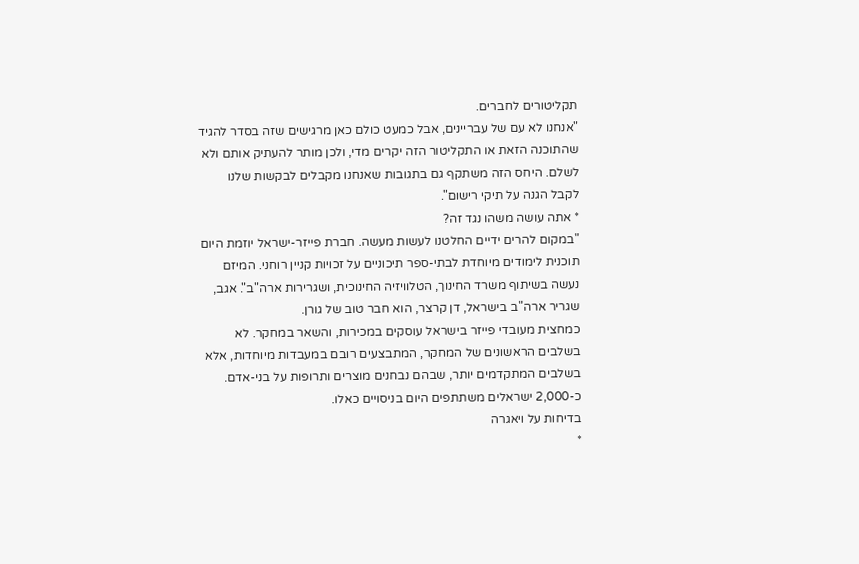תקליטורים לחברים.
"אנחנו לא עם של עבריינים, אבל כמעט כולם כאן מרגישים שזה בסדר להגיד שהתוכנה הזאת או התקליטור הזה יקרים מדי, ולכן מותר להעתיק אותם ולא לשלם. היחס הזה משתקף גם בתגובות שאנחנו מקבלים לבקשות שלנו לקבל הגנה על תיקי רישום".
* אתה עושה משהו נגד זה?
"במקום להרים ידיים החלטנו לעשות מעשה. חברת פייזר-ישראל יוזמת היום תוכנית לימודים מיוחדת לבתי-ספר תיכוניים על זכויות קניין רוחני. המיזם נעשה בשיתוף משרד החינוך, הטלוויזיה החינוכית, ושגרירות ארה"ב". אגב, שגריר ארה"ב בישראל, דן קרצר, הוא חבר טוב של גורן.
כמחצית מעובדי פייזר בישראל עוסקים במכירות, והשאר במחקר. לא בשלבים הראשונים של המחקר, המתבצעים רובם במעבדות מיוחדות, אלא בשלבים המתקדמים יותר, שבהם נבחנים מוצרים ותרופות על בני-אדם. כ-2,000 ישראלים משתתפים היום בניסויים כאלו.
בדיחות על ויאגרה
*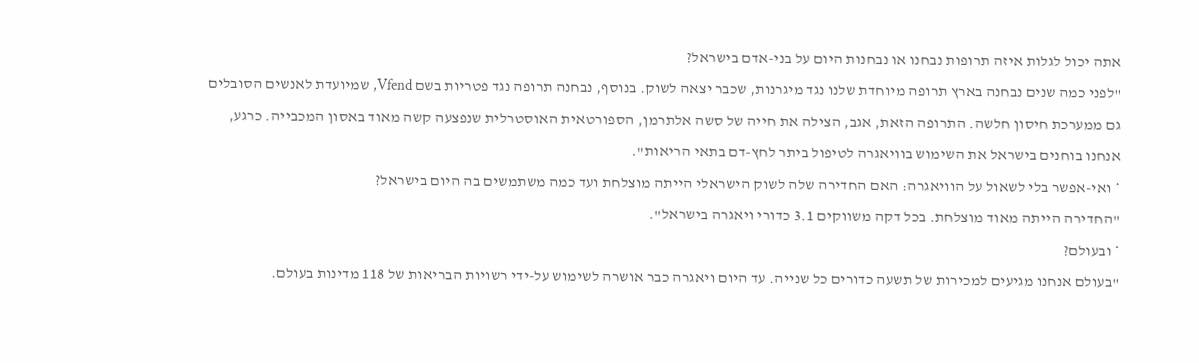אתה יכול לגלות איזה תרופות נבחנו או נבחנות היום על בני-אדם בישראל?
"לפני כמה שנים נבחנה בארץ תרופה מיוחדת שלנו נגד מיגרנות, שכבר יצאה לשוק. בנוסף, נבחנה תרופה נגד פטריות בשם Vfend, שמיועדת לאנשים הסובלים גם ממערכת חיסון חלשה. התרופה הזאת, אגב, הצילה את חייה של סשה אלתרמן, הספורטאית האוסטרלית שנפצעה קשה מאוד באסון המכבייה. כרגע, אנחנו בוחנים בישראל את השימוש בוויאגרה לטיפול ביתר לחץ-דם בתאי הריאות".
* ואי-אפשר בלי לשאול על הוויאגרה: האם החדירה שלה לשוק הישראלי הייתה מוצלחת ועד כמה משתמשים בה היום בישראל?
"החדירה הייתה מאוד מוצלחת. בכל דקה משווקים 3.1 כדורי ויאגרה בישראל".
* ובעולם?
"בעולם אנחנו מגיעים למכירות של תשעה כדורים כל שנייה. עד היום ויאגרה כבר אושרה לשימוש על-ידי רשויות הבריאות של 118 מדינות בעולם.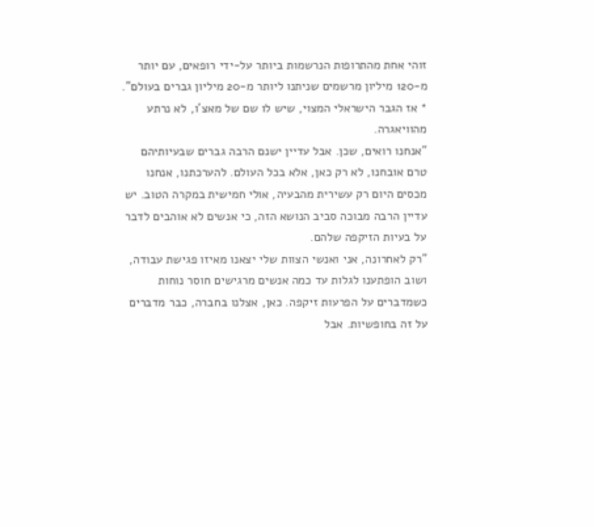זוהי אחת מהתרופות הנרשמות ביותר על-ידי רופאים, עם יותר מ-120 מיליון מרשמים שניתנו ליותר מ-20 מיליון גברים בעולם".
* אז הגבר הישראלי המצוי, שיש לו שם של מאצ'ו, לא נרתע מהוויאגרה.
"אנחנו רואים, שכן. אבל עדיין ישנם הרבה גברים שבעיותיהם טרם אובחנו, לא רק כאן, אלא בכל העולם. להערכתנו, אנחנו מכסים היום רק עשירית מהבעיה, אולי חמישית במקרה הטוב. יש עדיין הרבה מבוכה סביב הנושא הזה, כי אנשים לא אוהבים לדבר על בעיות הזיקפה שלהם.
"רק לאחרונה, אני ואנשי הצוות שלי יצאנו מאיזו פגישת עבודה, ושוב הופתענו לגלות עד כמה אנשים מרגישים חוסר נוחות כשמדברים על הפרעות זיקפה. כאן, אצלנו בחברה, כבר מדברים על זה בחופשיות. אבל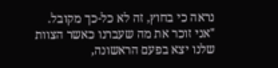נראה כי בחוץ, זה לא כל-כך מקובל.
"אני זוכר את מה שעברנו כאשר הצוות שלנו יצא בפעם הראשונה,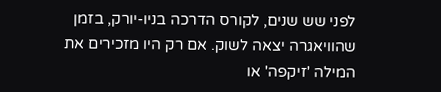לפני שש שנים, לקורס הדרכה בניו-יורק, בזמן שהוויאגרה יצאה לשוק. אם רק היו מזכירים את המילה 'זיקפה' או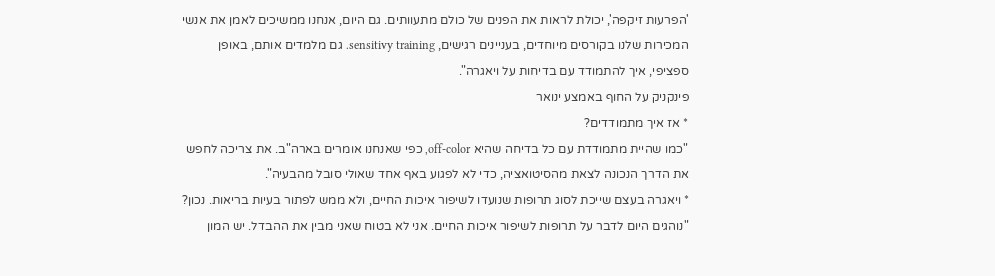'הפרעות זיקפה', יכולת לראות את הפנים של כולם מתעוותים. גם היום, אנחנו ממשיכים לאמן את אנשי המכירות שלנו בקורסים מיוחדים, בעניינים רגישים, sensitivy training. גם מלמדים אותם, באופן ספציפי, איך להתמודד עם בדיחות על ויאגרה".
פינקניק על החוף באמצע ינואר
* אז איך מתמודדים?
"כמו שהיית מתמודדת עם כל בדיחה שהיא off-color, כפי שאנחנו אומרים בארה"ב. את צריכה לחפש את הדרך הנכונה לצאת מהסיטואציה, כדי לא לפגוע באף אחד שאולי סובל מהבעיה".
* ויאגרה בעצם שייכת לסוג תרופות שנועדו לשיפור איכות החיים, ולא ממש לפתור בעיות בריאות. נכון?
"נוהגים היום לדבר על תרופות לשיפור איכות החיים. אני לא בטוח שאני מבין את ההבדל. יש המון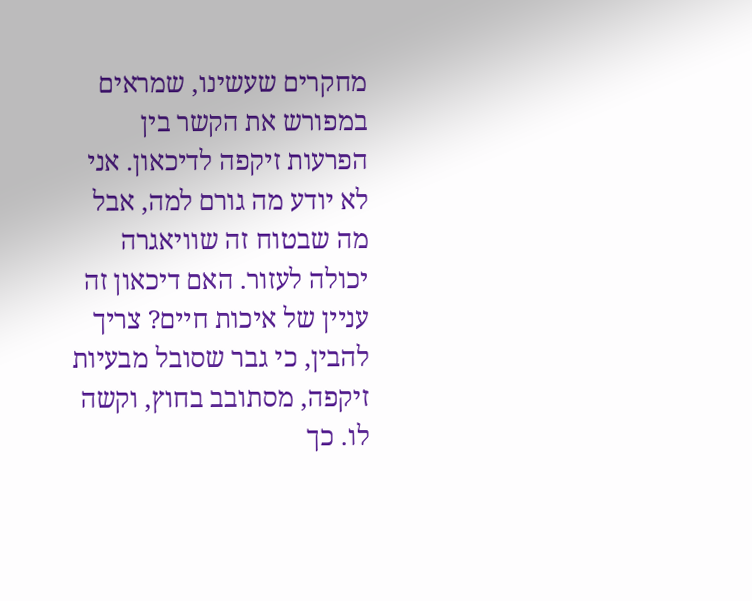מחקרים שעשינו, שמראים במפורש את הקשר בין הפרעות זיקפה לדיכאון. אני לא יודע מה גורם למה, אבל מה שבטוח זה שוויאגרה יכולה לעזור. האם דיכאון זה עניין של איכות חיים? צריך להבין, כי גבר שסובל מבעיות זיקפה, מסתובב בחוץ, וקשה לו. כך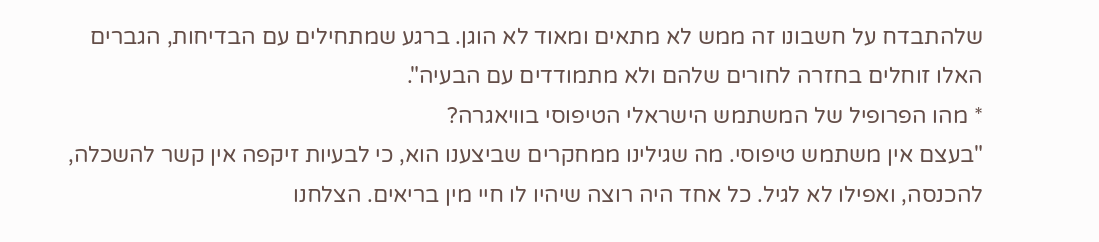שלהתבדח על חשבונו זה ממש לא מתאים ומאוד לא הוגן. ברגע שמתחילים עם הבדיחות, הגברים האלו זוחלים בחזרה לחורים שלהם ולא מתמודדים עם הבעיה".
* מהו הפרופיל של המשתמש הישראלי הטיפוסי בוויאגרה?
"בעצם אין משתמש טיפוסי. מה שגילינו ממחקרים שביצענו הוא, כי לבעיות זיקפה אין קשר להשכלה, להכנסה, ואפילו לא לגיל. כל אחד היה רוצה שיהיו לו חיי מין בריאים. הצלחנו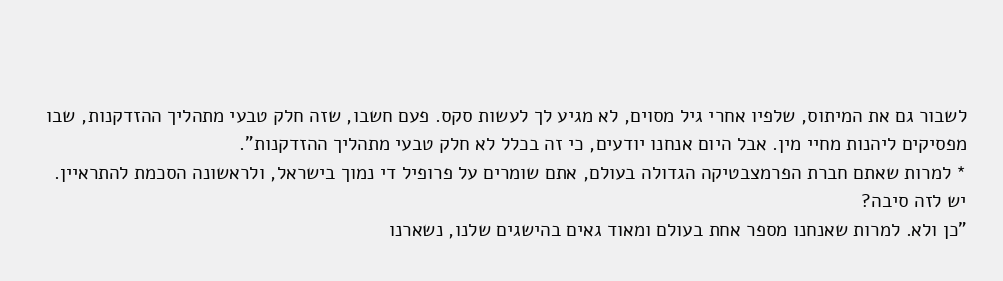לשבור גם את המיתוס, שלפיו אחרי גיל מסוים, לא מגיע לך לעשות סקס. פעם חשבו, שזה חלק טבעי מתהליך ההזדקנות, שבו מפסיקים ליהנות מחיי מין. אבל היום אנחנו יודעים, כי זה בכלל לא חלק טבעי מתהליך ההזדקנות".
* למרות שאתם חברת הפרמצבטיקה הגדולה בעולם, אתם שומרים על פרופיל די נמוך בישראל, ולראשונה הסכמת להתראיין. יש לזה סיבה?
"כן ולא. למרות שאנחנו מספר אחת בעולם ומאוד גאים בהישגים שלנו, נשארנו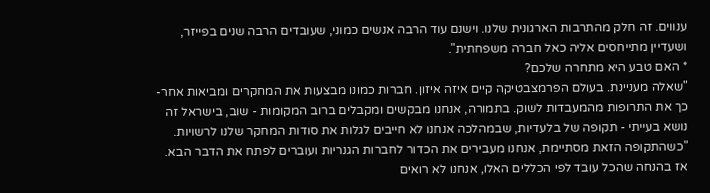ענווים. זה חלק מהתרבות הארגונית שלנו. וישנם עוד הרבה אנשים כמוני, שעובדים הרבה שנים בפייזר, ושעדיין מתייחסים אליה כאל חברה משפחתית".
* האם טבע היא מתחרה שלכם?
"שאלה מעניינת. בעולם הפרמצבטיקה קיים איזה איזון. חברות כמונו מבצעות את המחקרים ומביאות אחר-כך את התרופות מהמעבדות לשוק. בתמורה, אנחנו מבקשים ומקבלים ברוב המקומות - שוב, בישראל זה נושא בעייתי - תקופה של בלעדיות, שבמהלכה אנחנו לא חייבים לגלות את סודות המחקר שלנו לרשויות.
"כשהתקופה הזאת מסתיימת, אנחנו מעבירים את הכדור לחברות הגנריות ועוברים לפתח את הדבר הבא. אז בהנחה שהכל עובד לפי הכללים האלו, אנחנו לא רואים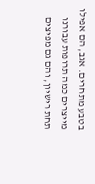בטבע מתחרים. אגב, הם אפילו מייצרים כמה תרופות עבורנו תחת רישיון, והם גם מפיצים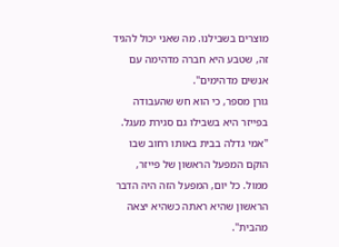מוצרים בשבילנו. מה שאני יכול להגיד זה, שטבע היא חברה מדהימה עם אנשים מדהימים".
גורן מספר, כי הוא חש שהעבודה בפייזר היא בשבילו גם סגירת מעגל. "אמי גדלה בבית באותו רחוב שבו הוקם המפעל הראשון של פייזר, ממול. כל יום, המפעל הזה היה הדבר הראשון שהיא ראתה כשהיא יצאה מהבית".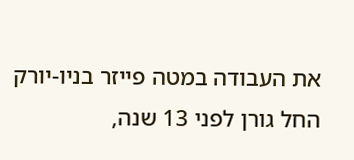את העבודה במטה פייזר בניו-יורק החל גורן לפני 13 שנה,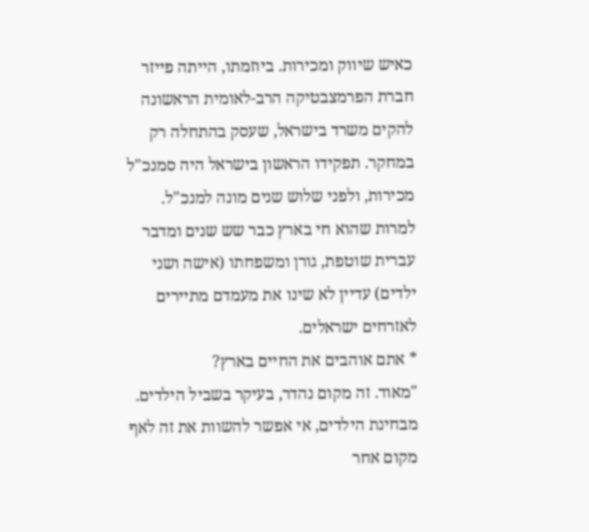כאיש שיווק ומכירות. ביוזמתו, הייתה פייזר חברת הפרמצבטיקה הרב-לאומית הראשונה להקים משרד בישראל, שעסק בהתחלה רק במחקר. תפקידו הראשון בישראל היה סמנכ"ל מכירות, ולפני שלוש שנים מונה למנכ"ל. למרות שהוא חי בארץ כבר שש שנים ומדבר עברית שוטפת, גורן ומשפחתו (אישה ושני ילדים) עדיין לא שינו את מעמדם מתיירים לאזרחים ישראלים.
* אתם אוהבים את החיים בארץ?
"מאוד. זה מקום נהדר, בעיקר בשביל הילדים. מבחינת הילדים, אי אפשר להשוות את זה לאף מקום אחר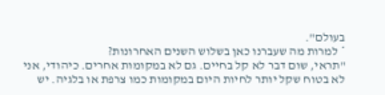בעולם".
* למרות מה שעברנו כאן בשלוש השנים האחרונות?
"תראי, שום דבר לא קל בחיים. גם לא במקומות אחרים. כיהודי, אני לא בטוח שקל יותר לחיות היום במקומות כמו צרפת או בלגיה. יש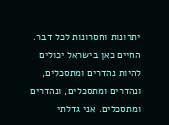יתרונות וחסרונות לכל דבר. החיים כאן בישראל יכולים להיות נהדרים ומתסכלים, ונהדרים ומתסכלים, ונהדרים ומתסכלים. אני גדלתי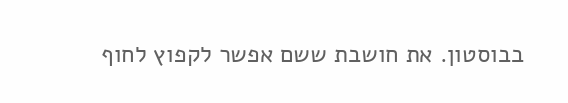בבוסטון. את חושבת ששם אפשר לקפוץ לחוף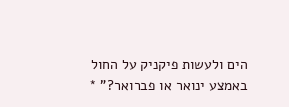הים ולעשות פיקניק על החול באמצע ינואר או פברואר?" *